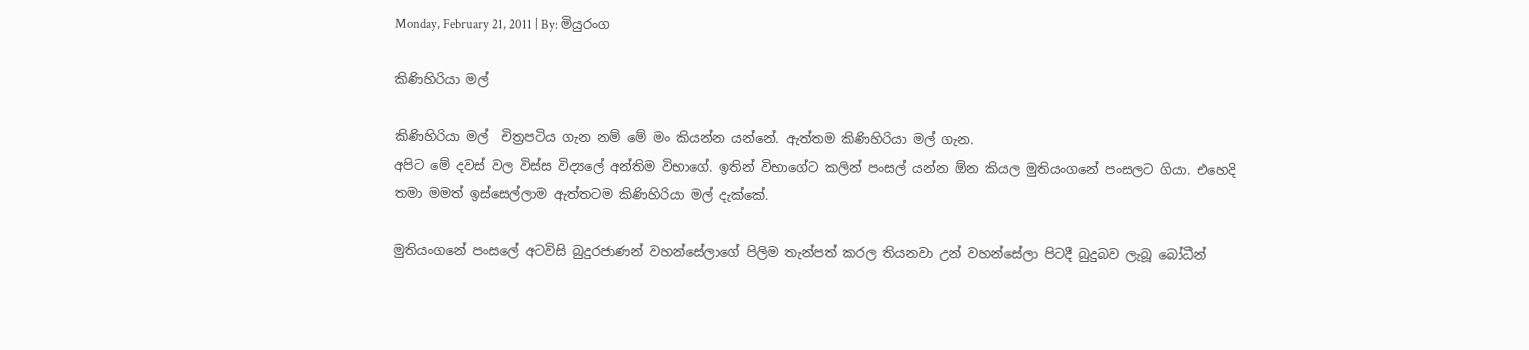Monday, February 21, 2011 | By: මියුරංග

කිණිහිරියා මල්

කිණිහිරියා මල්  චිත්‍රපටිය ගැන නම් මේ මං කියන්න යන්නේ. ඇත්තම කිණිහිරියා මල් ගැන.
අපිට මේ දවස් වල විස්ස විද්‍යලේ අන්තිම විභාගේ. ඉතින් විභාගේට කලින් පංසල් යන්න ඕන කියල මුතියංගනේ පංසලට ගියා. එහෙදි තමා මමත් ඉස්සෙල්ලාම ඇත්තටම කිණිහිරියා මල් දැක්කේ.

මුතියංගනේ පංසලේ අටවිසි බුදුරජාණන් වහන්සේලාගේ පිලිම තැන්පත් කරල තියනවා උන් වහන්සේලා පිටදී බුදුබව ලැබූ බෝධීන්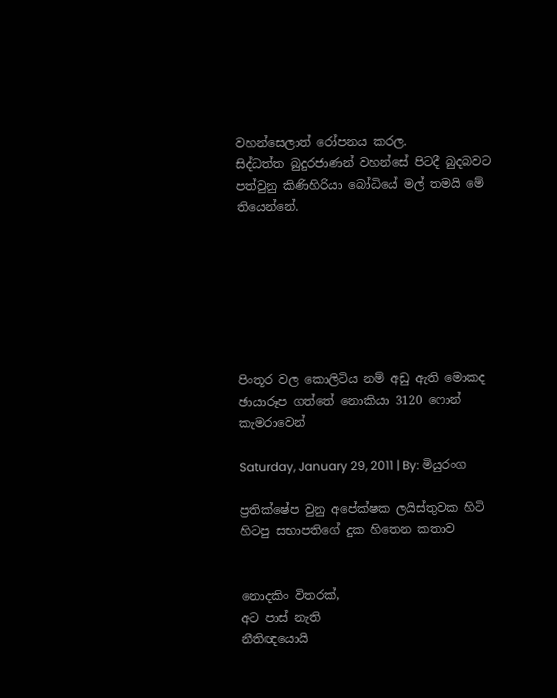වහන්සෙලාත් රෝපනය කරල.
සිද්ධත්ත බුදුරජාණන් වහන්සේ පිටදී බුදබවට පත්වුනු කිණිහිරියා බෝධියේ මල් තමයි මේ තියෙන්නේ.







පිංතූර වල කොලිටිය නම් අඩු ඇති මොකද ඡායාරූප ගත්තේ නොකියා 3120 ෆොන් කැමරාවෙන්

Saturday, January 29, 2011 | By: මියුරංග

ප්‍රතික්ෂේප වුනු අපේක්ෂක ලයිස්තුවක හිටි හිටපු සභාපතිගේ දුක හිතෙන කතාව


නොදකිං විතරක්,
අට පාස් නැති
නීතිඥයොයි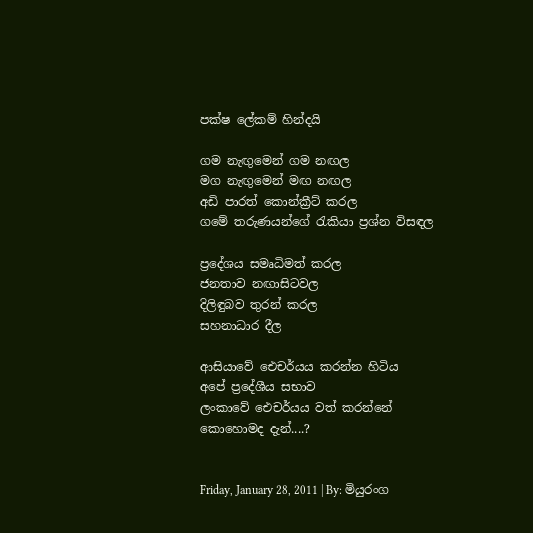පක්ෂ ලේකම් හින්දයි

ගම නැඟුමෙන් ගම නඟල
මග නැඟුමෙන් මඟ නඟල
අඩි පාරත් කොන්ක්‍රීට් කරල
ගමේ තරුණයන්ගේ රැකියා ප්‍රශ්න විසඳල

ප්‍රදේශය සමෘධිමත් කරල
ජනතාව නඟාසිටවල
දිලිඳුබව තුරන් කරල
සහනාධාර දීල

ආසියාවේ ඓචර්යය කරන්න හිටිය
අපේ ප්‍රදේශීය සභාව
ලංකාවේ ඓචර්යය වත් කරන්නේ
කොහොමද දැන්....?


Friday, January 28, 2011 | By: මියුරංග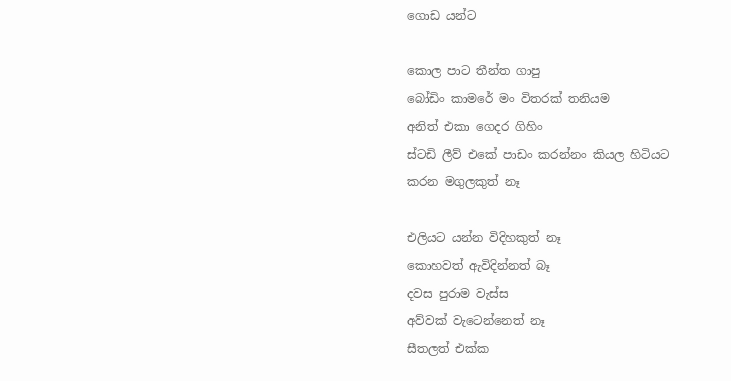ගොඩ යන්ට

කොල පාට තීන්ත ගාපු
බෝඩිං කාමරේ මං විතරක් තනියම
අනිත් එකා ගෙදර ගිහිං
ස්ටඩි ලීව් එකේ පාඩං කරන්නං කියල හිටියට
කරන මගුලකුත් නෑ

එලියට යන්න විදිහකුත් නෑ
කොහවත් ඇවිදින්නත් බෑ
දවස පුරාම වැස්ස
අව්වක් වැටෙන්නෙත් නෑ
සීතලත් එක්ක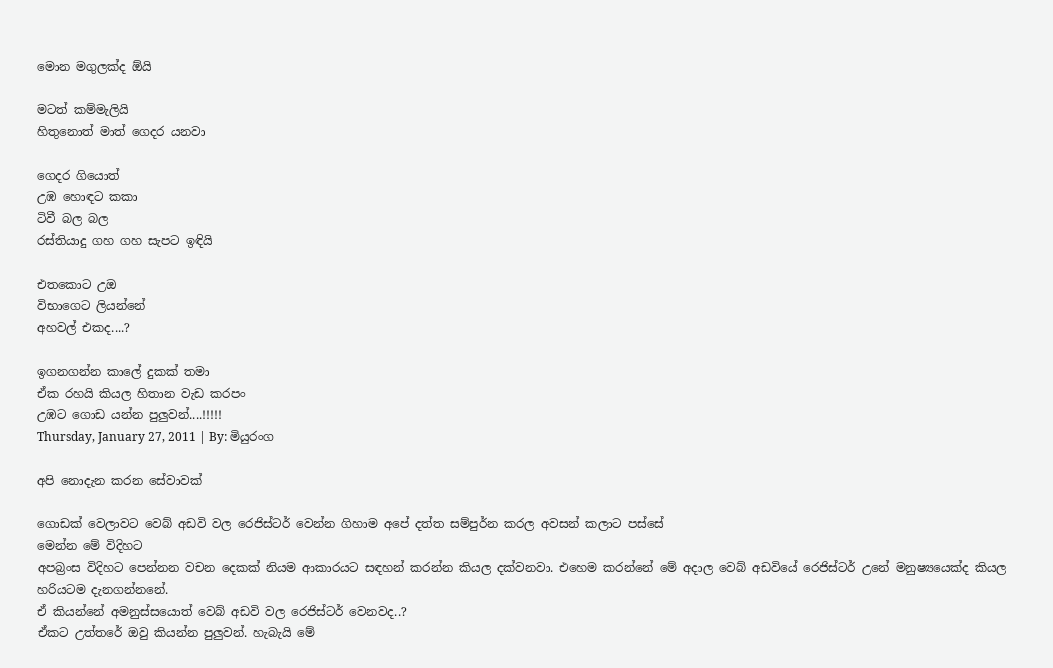මොන මගුලක්ද ඕයි

මටත් කම්මැලියි
හිතුනොත් මාත් ගෙදර යනවා

ගෙදර ගියොත්
උඹ හොඳට කකා
ටිවී බල බල
රස්තියාදු ගහ ගහ සැපට ඉඳියි

එතකොට උඔ
විභාගෙට ලියන්නේ
අහවල් එකද....?

ඉගනගන්න කාලේ දුකක් තමා
ඒක රහයි කියල හිතාන වැඩ කරපං
උඹට ගොඩ යන්න පුලුවන්....!!!!!
Thursday, January 27, 2011 | By: මියුරංග

අපි නොදැන කරන සේවාවක්

ගොඩක් වෙලාවට වෙබ් අඩවි වල රෙජිස්ටර් වෙන්න ගිහාම අපේ දත්ත සම්පුර්න කරල අවසන් කලාට පස්සේ
මෙන්න මේ විදිහට
අපබ්‍රංස විදිහට පෙන්නන වචන දෙකක් නියම ආකාරයට සඳහන් කරන්න කියල දක්වනවා. එහෙම කරන්නේ මේ ‍අදාල වෙබ් අඩවියේ රෙජිස්ටර් උනේ මනුෂ්‍යයෙක්ද කියල හරියටම දැනගන්නනේ.
ඒ කියන්නේ අමනුස්සයොත් වෙබ් අඩවි වල රෙජිස්ටර් වෙනවද..?
ඒකට උත්තරේ ඔවු කියන්න පුලුවන්. හැබැයි මේ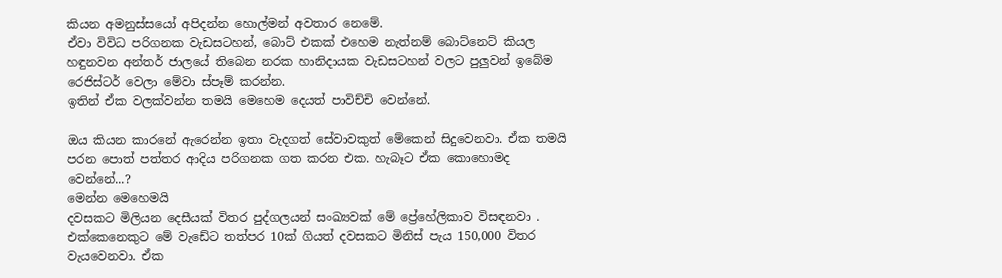කියන අමනුස්සයෝ අපිදන්න හොල්මන් අවතාර නෙමේ.
ඒවා විවිධ පරිගනක වැඩසටහන්, බොට් එකක් එහෙම නැත්නම් බොට්නෙට් කියල හඳුනවන අන්තර් ජාලයේ තිබෙන නරක හානිදායක වැඩසටහන් වලට පුලුවන් ඉබේම රෙජිස්ටර් වෙලා මේවා ස්පෑම් කරන්න.
ඉතින් ඒක වලක්වන්න තමයි මෙහෙම දෙයත් පාවිච්චි වෙන්නේ.

ඔය කියන කාරනේ ඇරෙන්න ඉතා වැදගත් සේවාවකුත් මේකෙන් සිදුවෙනවා. ඒක තමයි පරන පොත් පත්තර ආදිය පරිගනක ගත කරන එක. හැබෑට ඒක කොහොමද වෙන්නේ...?
මෙන්න මෙහෙමයි
දවසකට මිලියන දෙසීයක් විතර පුද්ගලයන් සංඛ්‍යවක් මේ ප්‍රේහේලිකාව විසඳනවා . එක්කෙනෙකුට මේ වැඩේට තත්පර 10ක් ගියත් දවසකට මිනිස් පැය 150,000 විතර වැයවෙනවා. ඒක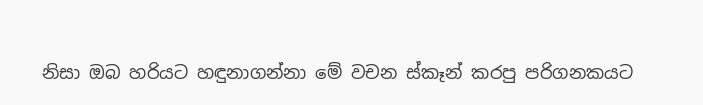නිසා ඔබ හරියට හඳුනාගන්නා මේ වචන ස්කෑන් කරපු පරිගනකයට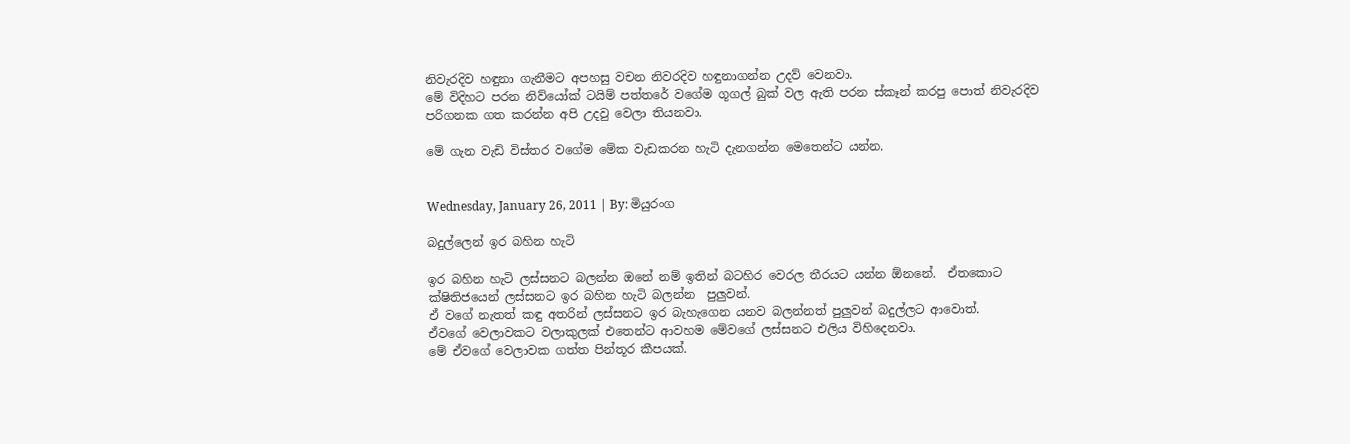නිවැරදිව හඳුනා ගැනීමට අපහසු වචන නිවරදිව හඳුනාගන්න උදව් වෙනවා.
මේ විදිහට පරන නිව්යෝක් ටයිම් පත්තරේ වගේම ගූගල් බුක් වල ඇති පරන ස්කෑන් කරපු පොත් නිවැරදිව
පරිගනක ගත කරන්න අපි උදවු වෙලා තියනවා.

මේ ගැන වැඩි විස්තර වගේම මේක වැඩකරන හැටි දැනගන්න මෙතෙන්ට යන්න.


Wednesday, January 26, 2011 | By: මියුරංග

බදුල්ලෙන් ඉර බහින හැටි

ඉර බහින හැටි ලස්සනට බලන්න ඔනේ නම් ඉතින් බටහිර වෙරල තීරයට යන්න ඕනනේ.  ඒතකොට ක්ෂිතිජයෙන් ලස්සනට ඉර බහින හැටි බලන්න  පුලුවන්.
ඒ වගේ නැතත් කඳු අතරින් ලස්සනට ඉර බැහැගෙන යනව බලන්නත් පුලුවන් බදුල්ලට ආවොත්.
ඒවගේ වෙලාවකට වලාකුලක් එතෙන්ට ආවහම මේවගේ ලස්සනට එලිය විහිදෙනවා.
මේ ඒවගේ වෙලාවක ගත්ත පින්තූර කීපයක්.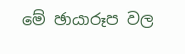මේ ඡායාරූප වල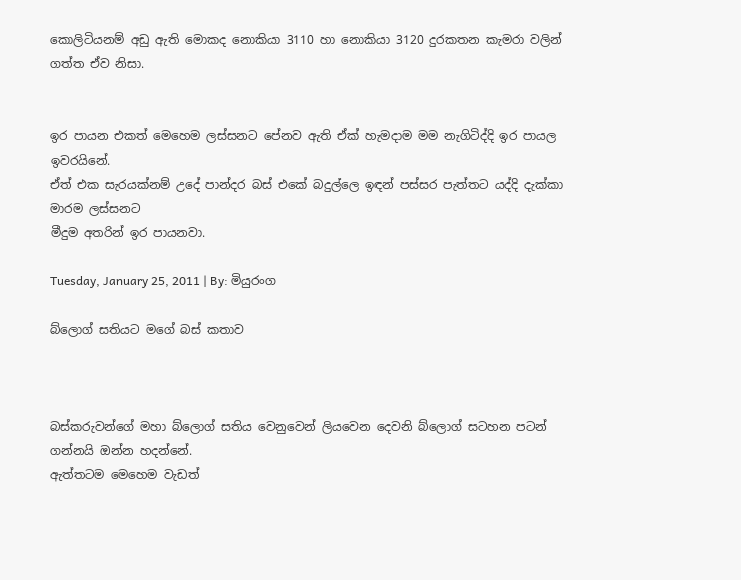කොලිටියනම් අඩු ඇති මොකද නොකියා 3110 හා නොකියා 3120 දුරකතන කැමරා වලින්
ගත්ත ඒව නිසා.


ඉර පායන එකත් මෙහෙම ලස්සනට පේනව ඇති ඒක් හැමදාම මම නැගිටිද්දි ඉර පායල ඉවරයිනේ.
ඒත් එක සැරයක්නම් උදේ පාන්දර බස් එකේ බදුල්ලෙ ඉඳන් පස්සර පැත්තට යද්දි දැක්කා මාරම ලස්සනට
මීදුම අතරින් ඉර පායනවා.

Tuesday, January 25, 2011 | By: මියුරංග

බ්ලොග් සතියට මගේ බස් කතාව



බස්කරුවන්ගේ මහා බ්ලොග් සතිය වෙනුවෙන් ලියවෙන දෙවනි බ්ලොග් සටහන පටන් ගන්නයි ඔන්න හදන්නේ.
ඇත්තටම මෙහෙම වැඩත්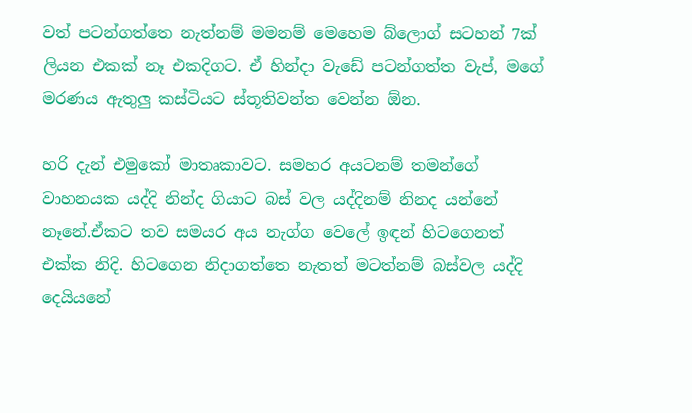වත් පටන්ගත්තෙ නැත්නම් මමනම් මෙහෙම බ්ලොග් සටහන් 7ක් ලියන එකක් නෑ එකදිගට. ඒ හින්දා වැඩේ පටන්ගත්ත වැප්, මගේ මරණය ඇතුලු කස්ටියට ස්තූතිවන්ත වෙන්න ඕන.

හරි දැන් එමුකෝ මාතෘකාවට. සමහර අයටනම් තමන්ගේ වාහනයක යද්දි නින්ද ගියාට බස් වල යද්දිනම් නිනද යන්නේ නෑනේ.ඒකට තව සමයර අය නැග්ග වෙලේ ඉඳන් හිටගෙනත් එක්ක නිදි. හිටගෙන නිදාගත්තෙ නැතත් මටත්නම් බස්වල යද්දි දෙයියනේ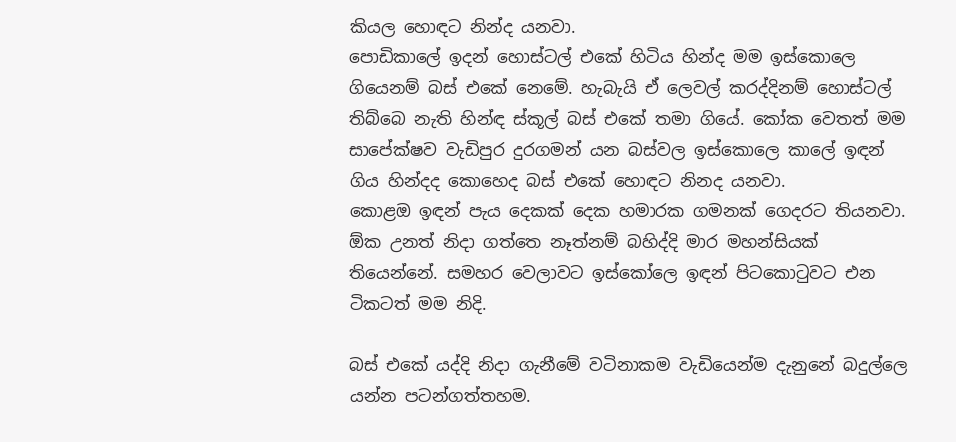කියල හොඳට නින්ද යනවා.
පොඩිකා‍ලේ ඉදන් හොස්ටල් එකේ හිටිය හින්ද මම ඉස්කොලෙ ගියෙනම් බස් එකේ නෙමේ. හැබැයි ඒ ලෙවල් කරද්දිනම් හොස්ටල් තිබ්බෙ නැති හින්ඳ ස්කූල් බස් එකේ තමා ගියේ. කෝක වෙතත් මම සාපේක්ෂව වැඩිපුර දුරගමන් යන බස්වල ඉස්කොලෙ කාලේ ඉඳන් ගිය හින්දද කොහෙද බස් එකේ හොඳට නිනද යනවා.
කොළඔ ඉඳන් පැය දෙකක් දෙක හමාරක ගමනක් ගෙදරට තියනවා. ඕක උනත් නිදා ගත්තෙ නෑත්නම් බහිද්දි මාර මහන්සියක් තියෙන්නේ. සමහර වෙලාවට ඉස්කෝලෙ ඉඳන් පිටකොටුවට එන ටිකටත් මම නිදි.

බස් එකේ යද්දි නිදා ගැනීමේ වටිනාකම වැඩියෙන්ම දැනුනේ බදුල්ලෙ යන්න පටන්ගත්තහම.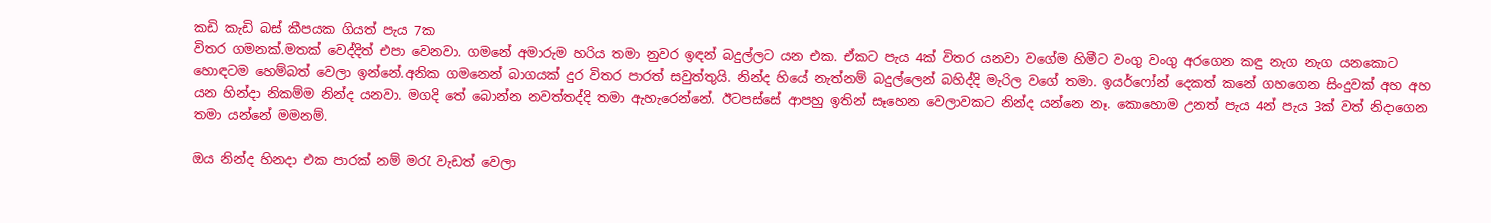කඩි කැඩි බස් කීපයක ගියත් පැය 7ක
විතර ගමනක්.මතක් වෙද්දිත් එපා වෙනවා. ගමනේ අමාරුම හරිය තමා නුවර ඉඳන් බදුල්ලට යන එක. ඒකට පැය 4ක් විතර යනවා වගේම හිමීට වංගු වංගු අරගෙන කඳු නැග නැග යනකොට හොඳටම හෙම්බත් වෙලා ඉන්නේ.අනික ගමනෙන් බාගයක් දුර විතර පාරත් සවුත්තුයි. නින්ද හියේ නැත්නම් බදුල්ලෙන් බහිද්දි මැරිල වගේ තමා. ඉයර්ෆෝන් දෙකත් කනේ ගහගෙන සිංදුවක් අහ අහ යන හින්දා නිකම්ම නින්ද යනවා. මගදි තේ බොන්න නවත්තද්දි තමා ඇහැරෙන්නේ. ඊටපස්සේ ආපහු ඉතින් සෑහෙන වෙලාවකට නින්ද යන්නෙ නෑ. කොහොම උනත් පැය 4න් පැය 3ක් වත් නිදාගෙන තමා යන්නේ මමනම්.

ඔය නින්ද හිනදා එක පාරක් නම් මරැ වැඩත් වෙලා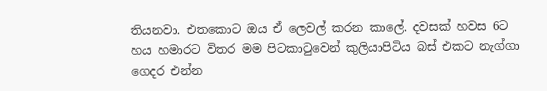තියනවා. එතකොට ඔය ඒ ලෙවල් කරන කාලේ. දවසක් හවස 6ට හය හමාරට විතර මම පිට‍කාටුවෙන් කුලියාපිටිය බස් එකට නැග්ගා ගෙදර එන්න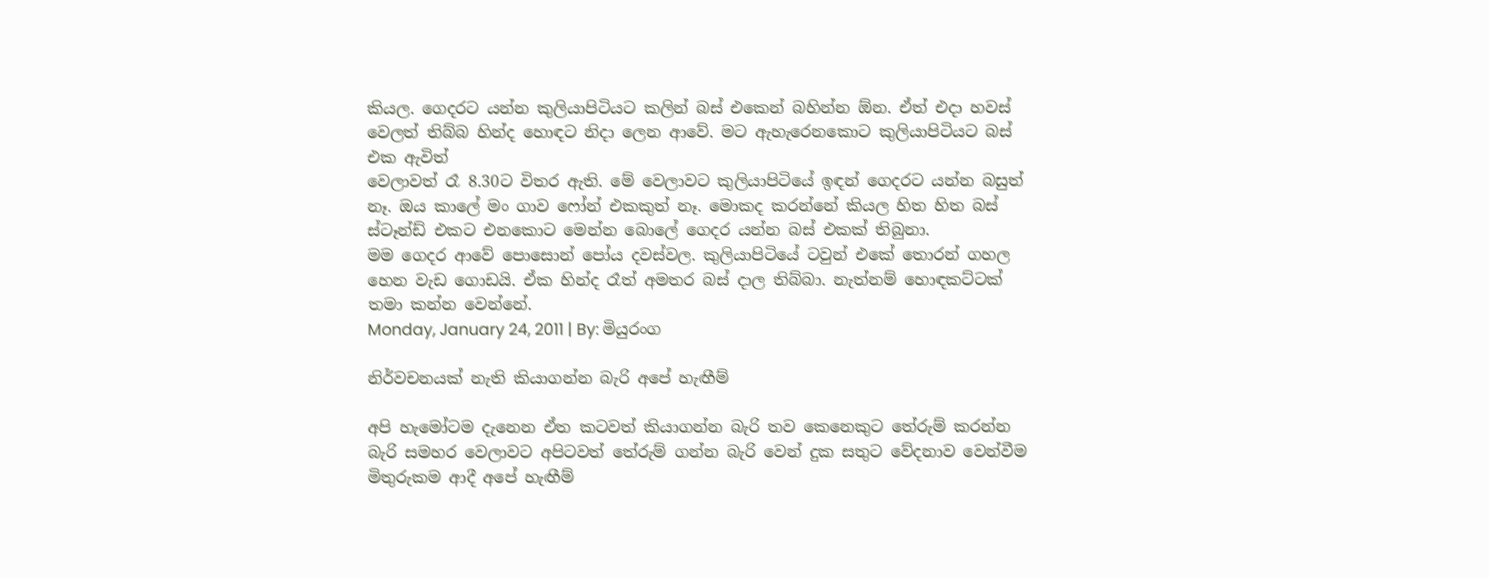කියල. ගෙදරට යන්න කුලියාපිටියට කලින් බස් එකෙන් බහින්න ඕන. ඒත් එදා හවස් වෙලත් තිබ්බ හින්ද හොඳට නිදා ලෙන ආවේ. මට ඇහැරෙනකොට කුලියාපිටියට බස් එක ඇවිත්
වෙලාවත් රෑ 8.30ට විතර ඇති. මේ වෙලාවට කුලියාපිටියේ ඉඳන් ගෙදරට යන්න බසුත් නෑ. ඔය කාලේ මං ගාව ෆෝන් එකකුත් නෑ. මොකද කරන්නේ කියල හිත හිත බස් ස්ටෑන්ඩ් එකට එනකොට මෙන්න බොලේ ගෙදර යන්න බස් එකක් තිබුනා.
මම ගෙදර ආවේ පොසොන් පෝය දවස්වල. කුලියාපිටියේ ටවුන් එකේ තොරන් ගහල හෙන වැඩ ‍ගොඩයි. ඒක හින්ද රෑත් අමතර බස් දාල තිබ්බා. නැත්නම් හොඳකට්ටක් තමා කන්න වෙන්නේ.
Monday, January 24, 2011 | By: මියුරංග

නිර්වචනයක් නැති කියාගන්න බැරි අපේ හැඟීම්

අපි හැමෝටම දැනෙන ඒත කටවත් කියාගන්න බැරි තව කෙනෙකුට තේරුම් කරන්න බැරි සමහර වෙලාවට අපිටවත් තේරුම් ගන්න බැරි වෙන් දුක සතුට වේදනාව වෙන්වීම මිතුරුකම ආදී අපේ හැඟීම්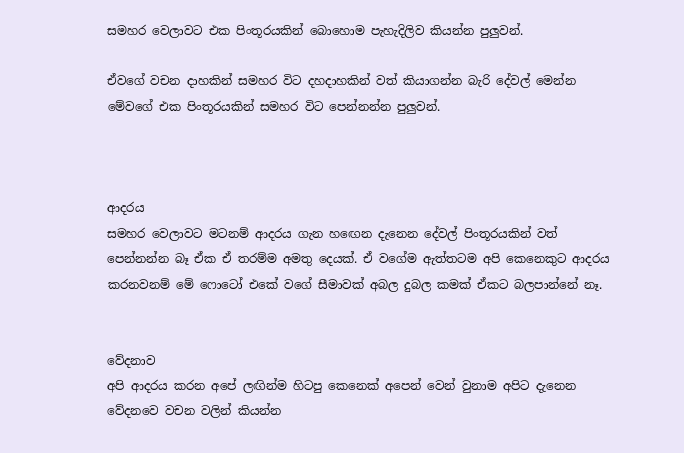සමහර වෙලාවට එක පිංතූරයකින් බොහොම පැහැදිලිව කියන්න පුලුවන්.

ඒවගේ වචන දාහකින් සමහර විට දහදාහකින් වත් කියාගන්න බැරි දේවල් මෙන්න මේවගේ එක පිංතූරයකින් සමහර විට පෙන්නන්න පුලුවන්.



ආදරය
සමහර වෙලාවට මටනම් ආදරය ගැන හ‍ඟෙන දැනෙන දේවල් පිංතූරයකින් වත් පෙන්නන්න බෑ ඒක ඒ තරම්ම අමතු දෙයක්. ඒ වගේම ඇත්තටම අපි කෙනෙකුට ආදරය කරනවනම් මේ ‍ෆොටෝ එකේ වගේ සීමාවක් අබල දුබල කමක් ඒකට බලපාන්නේ නෑ.


වේදනාව
අපි ආදරය කරන අපේ ලඟින්ම හිටපු කෙනෙක් අපෙන් වෙන් වුනාම අපිට දැනෙන වේදනවෙ වචන වලින් කියන්න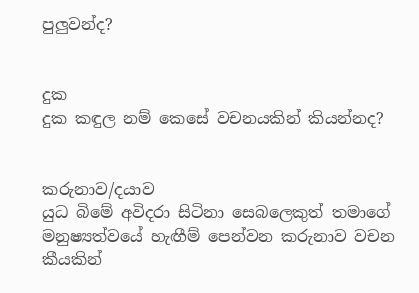පුලුවන්ද?


දුක
දුක කඳුල නම් කෙසේ වචනයකින් කියන්නද?


කරුනාව/දයාව
යුධ බිමේ අවිදරා සිටිනා සෙබලෙකුත් තමාගේ මනුෂ්‍යත්වයේ හැඟීම් පෙන්වන කරුනාව වචන කීයකින්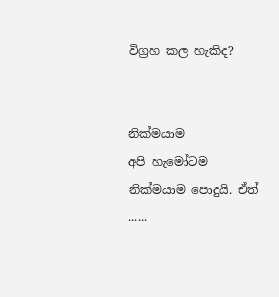විග්‍රහ කල හැකිද?


නික්මයාම
අපි හැමෝටම නික්මයාම පොදුයි. ඒත් ......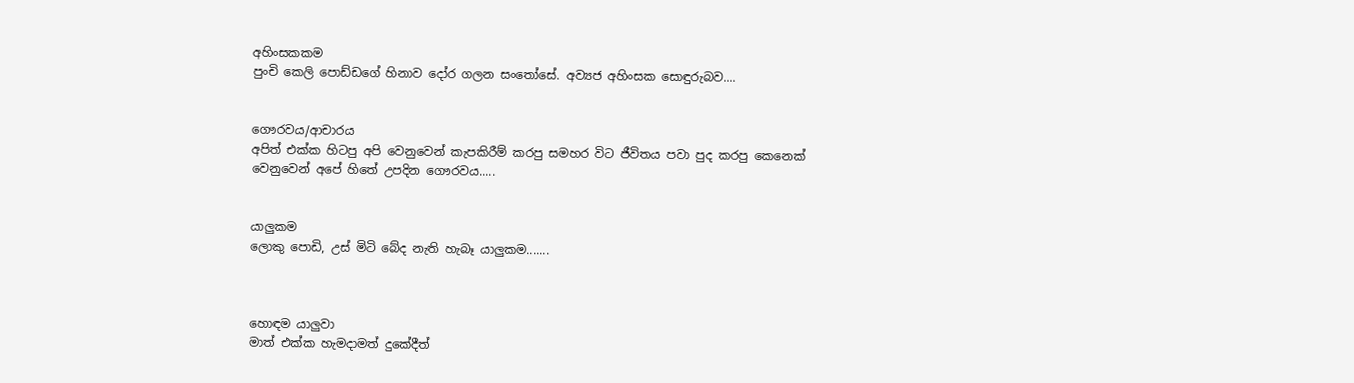අහිංසකකම
පුංචි කෙලි පොඩ්ඩගේ හිනාව දෝර ගලන සංතෝසේ. අව්‍යජ අහිංසක සොඳුරුබව....


ගෞරවය/ආචාරය
අපිත් එක්ක හිටපු අපි වෙනුවෙන් කැපකිරීම් කරපු සමහර විට ජීවිතය පවා පුද කරපු කෙනෙක් වෙනුවෙන් අපේ හිතේ උපදින ගෞරවය.....


යාලුකම
ලොකු පොඩි, උස් මිටි බේද නැති හැබෑ යාලුකම.......



හොඳම යාලුවා
මාත් එක්ක හැමදාමත් දුකේදීත්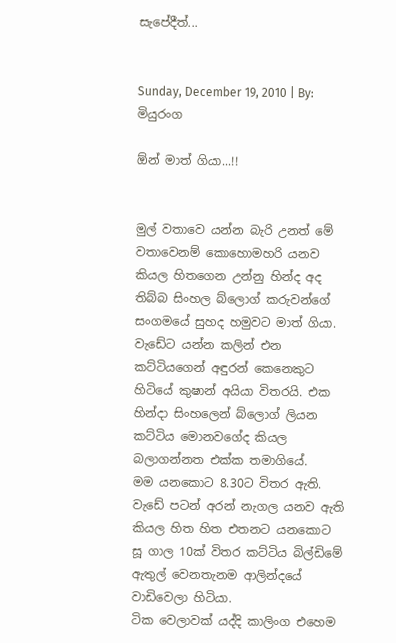සැපේදීත්...


Sunday, December 19, 2010 | By: මියුරංග

ඕන් මාත් ගියා...!!


මුල් වතාවෙ යන්න බැරි උනත් මේ වතාවෙනම් කොහොමහරි යනව කියල හිතගෙන උන්නු හින්ද අද තිබ්බ සිංහල බ්ලොග් කරුවන්ගේ සංගමයේ සුහද හමුවට මාත් ගියා. වැඩේට යන්න කලින් එන  කට්ටියගෙන් අඳුරන් කෙනෙකුට හිටියේ කුෂාන් අයියා විතරයි. එක හින්දා සිංහලෙන් බ්ලොග් ලියන කට්ටිය මොනවගේද කියල බලාගන්නත එක්ක තමාගියේ.
මම යනකොට 8.30ට විතර ඇති. වැඩේ පටන් අරන් නැගල යනව ඇති කියල හිත හිත එතනට යනකොට සූ ගාල 10ක් විතර කට්ටිය බිල්ඩිමේ ඇතුල් වෙනතැනම ආලින්දයේ වාඩිවෙලා හිටියා.
ටික වෙලාවක් යද්දි කාලිංග එහෙම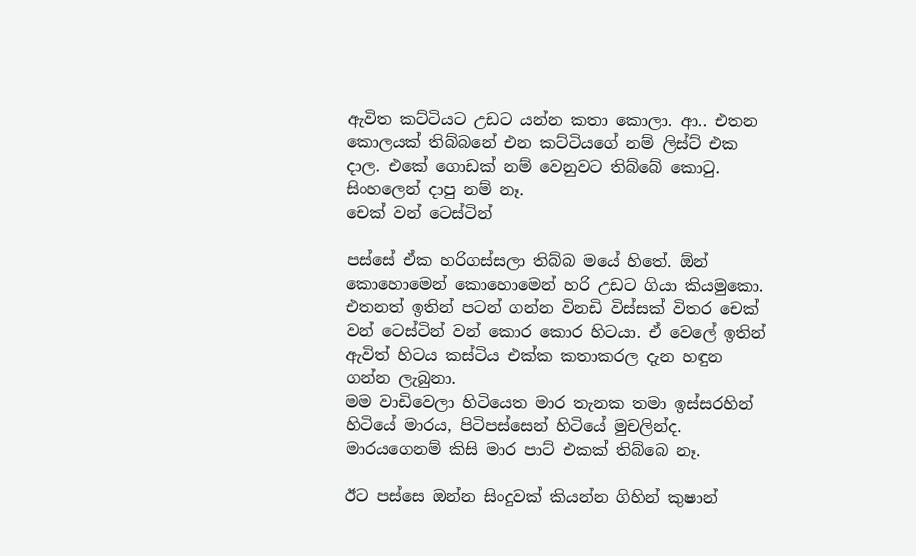ඇවිත කට්ටියට උඩට යන්න කතා කොලා. ආ.. එතන කොලයක් තිබ්බනේ එන කට්ටියගේ නම් ලිස්ට් එක දාල. එකේ ගොඩක් නම් වෙනුවට තිබ්බේ කොටු. සිංහලෙන් දාපු නම් නෑ.
චෙක් වන් ටෙස්ටින්

පස්සේ ඒක හරිගස්සලා තිබ්බ මයේ හිතේ. ඕන් කොහොමෙන් කොහොමෙන් හරි උඩට ගියා කියමුකො. එතනත් ඉතින් පටන් ගන්න විනඩි විස්සක් විතර චෙක් වන් ටෙස්ටින් වන් කොර කොර හිටයා. ඒ වෙලේ ඉතින් ඇවිත් හිටය කස්ටිය එක්ක කතාකරල දැන හඳුන ගන්න ලැබුනා.
මම වාඩිවෙලා හිටියෙත මාර තැනක තමා ඉස්සරහින් හිටියේ මාරය, පිටිපස්සෙන් හිටියේ මුචලින්ද. මාරයගෙනම් කිසි මාර පාට් එකක් තිබ්බෙ නෑ.

ඊට පස්සෙ ඔන්න සිංදුවක් කියන්න ගිහින් කුෂාන්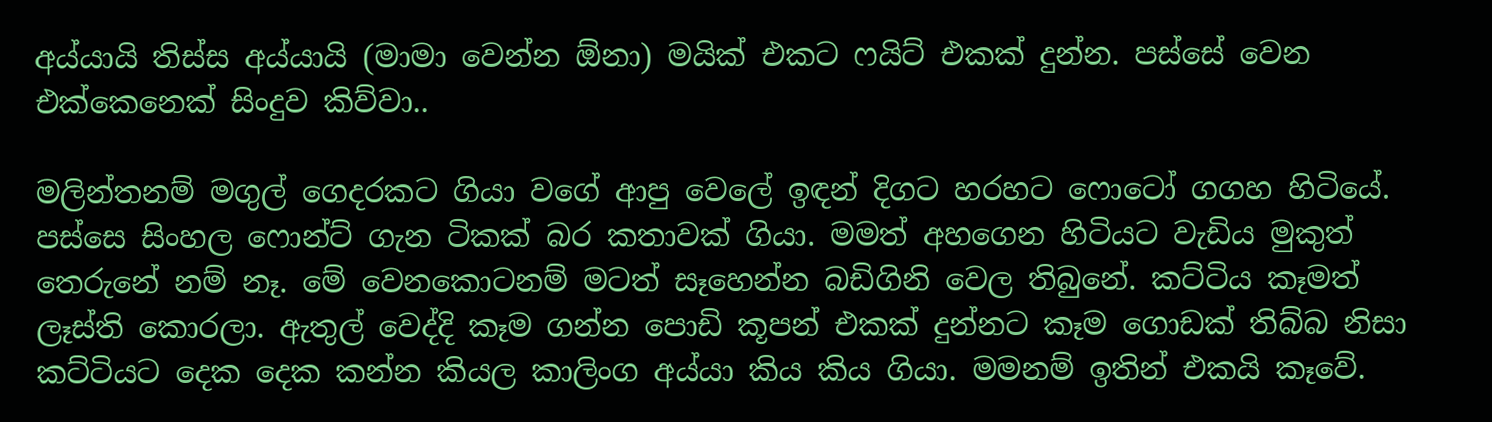අය්යායි තිස්ස අය්යායි (මාමා වෙන්න ඕනා) මයික් එකට ෆයිට් එකක් දුන්න. පස්සේ වෙන එක්කෙනෙක් සිංදුව කිව්වා..

මලින්තනම් මගුල් ගෙදරකට ගියා වගේ ආපු වෙලේ ඉඳන් දිගට හරහට ෆොටෝ ගගහ හිටියේ.
පස්සෙ සිංහල ෆොන්ට් ගැන ටිකක් බර කතාවක් ගියා. මමත් අහගෙන හිටියට වැඩිය මුකුත් තෙරුනේ නම් නෑ. මේ වෙනකොටනම් මටත් සෑහෙන්න බඩිගිනි වෙල තිබුනේ. කට්ටිය කෑමත් ලෑස්ති කොරලා. ඇතුල් වෙද්දි කෑම ගන්න පොඩි කූපන් එකක් දුන්නට කෑම ගොඩක් තිබ්බ නිසා කට්ටියට දෙක දෙක කන්න කියල කාලිංග අය්යා කිය කිය ගියා. මමනම් ඉතින් එකයි කෑවේ.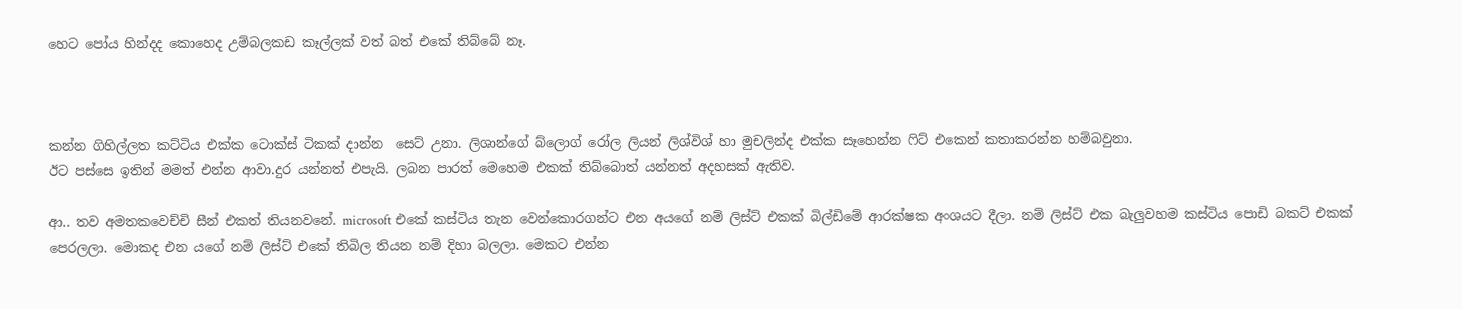හෙට පෝය හින්දද කොහෙද උම්බලකඩ කෑල්ලක් වත් බත් එකේ තිබ්බේ නෑ.



කන්න ගිහිල්ලත කට්ටිය එක්ක ටොක්ස් ටිකක් දාන්න  සෙට් උනා. ලිශාන්ගේ බ්ලොග් රෝල ලියන් ලිශ්විශ් හා මුචලින්ද එක්ක සෑහෙන්න ෆිට් එකෙන් කතාකරන්න හම්බවුනා.
ඊට පස්සෙ ඉතින් මමත් එන්න ආවා.දුර යන්නත් එපැයි. ලබන පාරත් මෙහෙම එකක් තිබ්බොත් යන්නත් අදහසක් ඇතිව.

ආ.. තව අමතකවෙච්චි සීන් එකත් තියනවනේ. microsoft එකේ කස්ටිය තැන වෙන්කොරගන්ට එන අයගේ නම් ලිස්ට් එකක් බිල්ඩිමේ ආරක්ෂක අංශයට දීලා. නම් ලිස්ට් එක බැලුවහම කස්ටිය පොඩි බකට් එකක් පෙරලලා. මොකද එන යගේ නම් ලිස්ට් එකේ තිබිල තියන නම් දිහා බලලා. මෙකට එන්න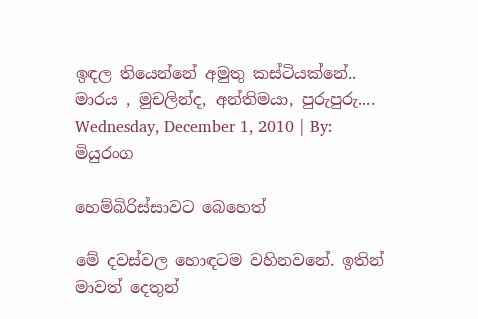ඉඳල තියෙන්නේ අමුතු කස්ටියක්නේ.. මාරය , මුචලින්ද, අන්තිමයා, පුරුපුරු....
Wednesday, December 1, 2010 | By: මියුරංග

හෙම්බිරිස්සාවට බෙහෙත්

මේ දවස්වල හො‍‍ඳටම වහිනවනේ. ඉතින් මාවත් දෙතුන්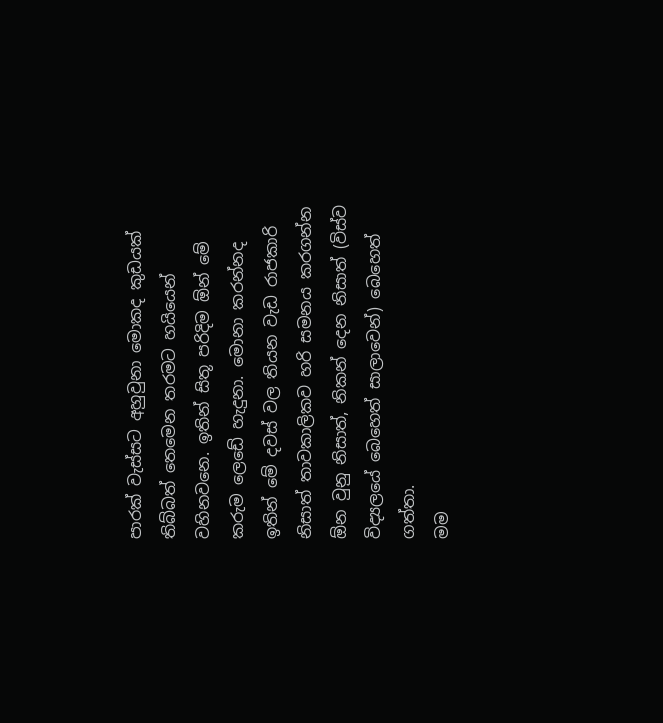පාරක් වැස්සට අහුවුනා මොකද කුඩයක් තිබ්බත් තෙමෙන තරමට හයියෙන් වහිනවනෙ. ඉතින් සිතූ පරිදිම ඕන් මේ කරුම ලෙඩේ හැදුනා. මොනා කරන්නද ඉතින් මේ දවස් වල තියන වැඩ රාජකාරි නිසාත් තාවකාලිකව හරි සමනය කරගන්න ඕන වුනු නිසාත්, නිකන් දෙන නිසාත් (විස්ව විද්‍යලයේ බෙ‍හෙත් සාලාවෙන්) බෙහෙත් ගත්තා.
මම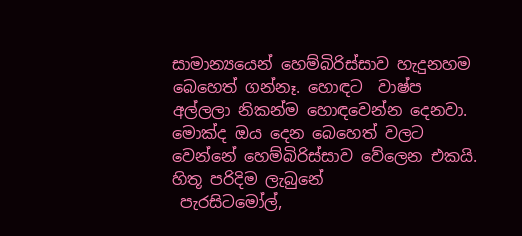සාමාන්‍යයෙන් හෙම්බිරිස්සාව හැදුනහම බෙහෙත් ගන්නෑ. හොඳට  වාෂ්ප අල්ලලා නිකන්ම හොඳවෙන්න දෙනවා. මොක්ද ඔය දෙන බෙහෙත් වලට වෙන්නේ හෙම්බිරිස්සාව වේලෙන එකයි. හිතූ පරිදිම ලැබුනේ
 පැරසිටමෝල්,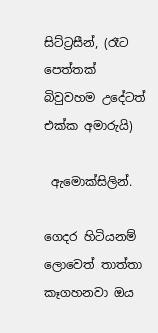සිට්ට්‍රසීන්, (රෑට පෙත්තක් බිවුවහම උදේටත් එක්ක අමාරුයි)

 ඇමොක්සිලින්.

ගෙදර හිටියනම් ලොවෙත් තාත්තා කෑගහනවා ඔය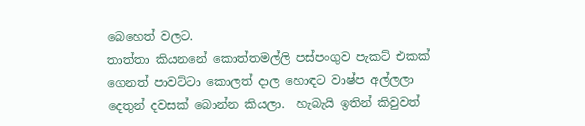බෙහෙත් වලට.
තාත්තා කියනනේ කොත්තමල්ලි පස්පංගුව පැකට් එකක් ගෙනත් පාවට්ටා ‍කොලත් දාල හොඳට වාෂ්ප අල්ලලා දෙතුන් දවසක් බොන්න කියලා.  හැබැයි ඉතින් කිවුවත්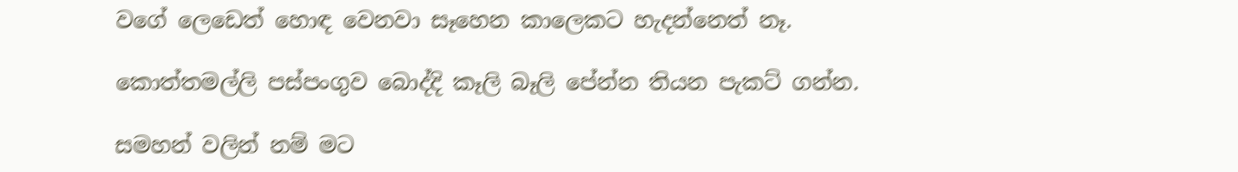වගේ ලෙඩෙත් හොඳ වෙනවා සෑහෙන කාලෙකට හැදන්නෙත් නෑ.

කොත්තමල්ලි පස්පංගුව බොද්දි කෑලි බෑලි පේන්න තියන පැකට් ගන්න.

සමහන් වලින් නම් මට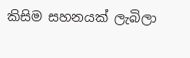කිසිම සහනයක් ලැබිලා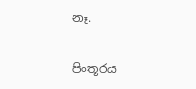නෑ.

පිංතූරය